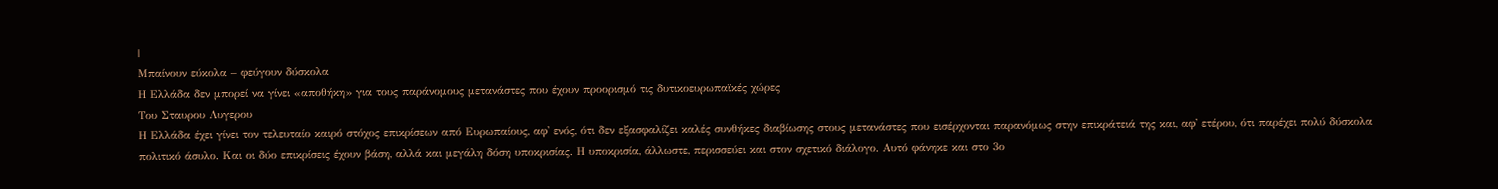|
Μπαίνουν εύκολα – φεύγουν δύσκολα
Η Ελλάδα δεν μπορεί να γίνει «αποθήκη» για τους παράνομους μετανάστες που έχουν προορισμό τις δυτικοευρωπαϊκές χώρες
Του Σταυρου Λυγερου
Η Ελλάδα έχει γίνει τον τελευταίο καιρό στόχος επικρίσεων από Ευρωπαίους, αφ' ενός, ότι δεν εξασφαλίζει καλές συνθήκες διαβίωσης στους μετανάστες που εισέρχονται παρανόμως στην επικράτειά της και, αφ' ετέρου, ότι παρέχει πολύ δύσκολα πολιτικό άσυλο. Και οι δύο επικρίσεις έχουν βάση, αλλά και μεγάλη δόση υποκρισίας. Η υποκρισία, άλλωστε, περισσεύει και στον σχετικό διάλογο. Αυτό φάνηκε και στο 3ο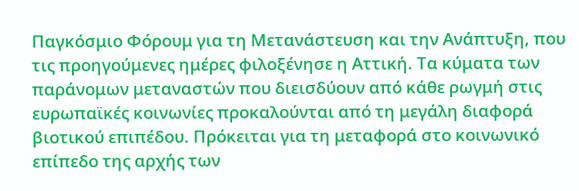Παγκόσμιο Φόρουμ για τη Μετανάστευση και την Ανάπτυξη, που τις προηγούμενες ημέρες φιλοξένησε η Αττική. Tα κύματα των παράνομων μεταναστών που διεισδύουν από κάθε ρωγμή στις ευρωπαϊκές κοινωνίες προκαλούνται από τη μεγάλη διαφορά βιοτικού επιπέδου. Πρόκειται για τη μεταφορά στο κοινωνικό επίπεδο της αρχής των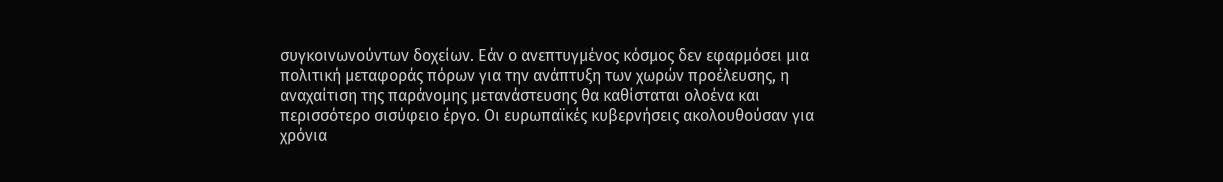συγκοινωνούντων δοχείων. Εάν ο ανεπτυγμένος κόσμος δεν εφαρμόσει μια πολιτική μεταφοράς πόρων για την ανάπτυξη των χωρών προέλευσης, η αναχαίτιση της παράνομης μετανάστευσης θα καθίσταται ολοένα και περισσότερο σισύφειο έργο. Οι ευρωπαϊκές κυβερνήσεις ακολουθούσαν για χρόνια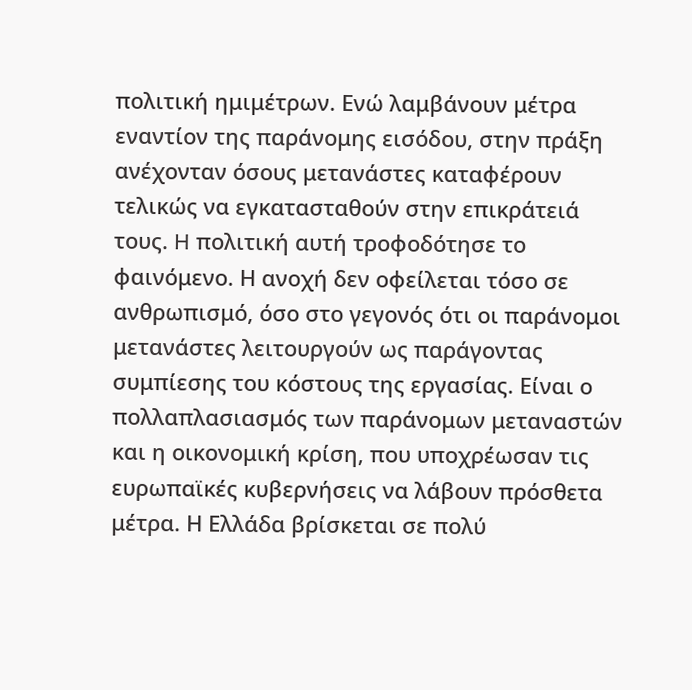πολιτική ημιμέτρων. Eνώ λαμβάνουν μέτρα εναντίον της παράνομης εισόδου, στην πράξη ανέχονταν όσους μετανάστες καταφέρουν τελικώς να εγκατασταθούν στην επικράτειά τους. H πολιτική αυτή τροφοδότησε το φαινόμενο. Η ανοχή δεν οφείλεται τόσο σε ανθρωπισμό, όσο στο γεγονός ότι οι παράνομοι μετανάστες λειτουργούν ως παράγοντας συμπίεσης του κόστους της εργασίας. Είναι ο πολλαπλασιασμός των παράνομων μεταναστών και η οικονομική κρίση, που υποχρέωσαν τις ευρωπαϊκές κυβερνήσεις να λάβουν πρόσθετα μέτρα. Η Ελλάδα βρίσκεται σε πολύ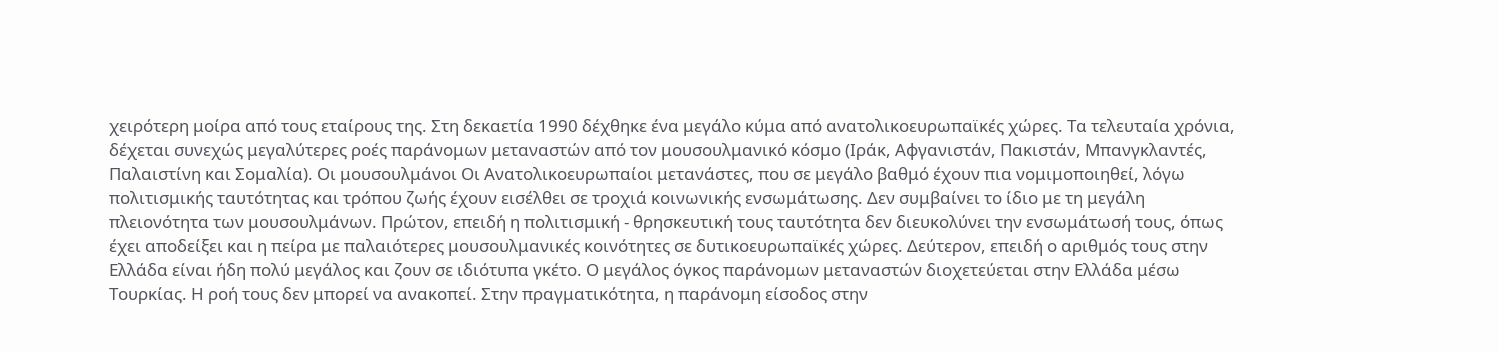χειρότερη μοίρα από τους εταίρους της. Στη δεκαετία 1990 δέχθηκε ένα μεγάλο κύμα από ανατολικοευρωπαϊκές χώρες. Τα τελευταία χρόνια, δέχεται συνεχώς μεγαλύτερες ροές παράνομων μεταναστών από τον μουσουλμανικό κόσμο (Ιράκ, Αφγανιστάν, Πακιστάν, Μπανγκλαντές, Παλαιστίνη και Σομαλία). Οι μουσουλμάνοι Οι Ανατολικοευρωπαίοι μετανάστες, που σε μεγάλο βαθμό έχουν πια νομιμοποιηθεί, λόγω πολιτισμικής ταυτότητας και τρόπου ζωής έχουν εισέλθει σε τροχιά κοινωνικής ενσωμάτωσης. Δεν συμβαίνει το ίδιο με τη μεγάλη πλειονότητα των μουσουλμάνων. Πρώτον, επειδή η πολιτισμική - θρησκευτική τους ταυτότητα δεν διευκολύνει την ενσωμάτωσή τους, όπως έχει αποδείξει και η πείρα με παλαιότερες μουσουλμανικές κοινότητες σε δυτικοευρωπαϊκές χώρες. Δεύτερον, επειδή ο αριθμός τους στην Ελλάδα είναι ήδη πολύ μεγάλος και ζουν σε ιδιότυπα γκέτο. Ο μεγάλος όγκος παράνομων μεταναστών διοχετεύεται στην Ελλάδα μέσω Τουρκίας. Η ροή τους δεν μπορεί να ανακοπεί. Στην πραγματικότητα, η παράνομη είσοδος στην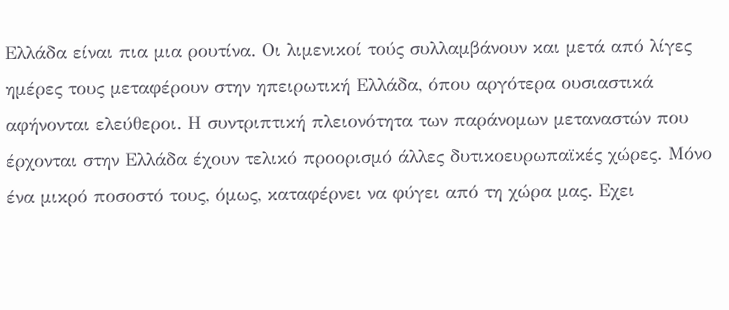Ελλάδα είναι πια μια ρουτίνα. Οι λιμενικοί τούς συλλαμβάνουν και μετά από λίγες ημέρες τους μεταφέρουν στην ηπειρωτική Ελλάδα, όπου αργότερα ουσιαστικά αφήνονται ελεύθεροι. Η συντριπτική πλειονότητα των παράνομων μεταναστών που έρχονται στην Ελλάδα έχουν τελικό προορισμό άλλες δυτικοευρωπαϊκές χώρες. Μόνο ένα μικρό ποσοστό τους, όμως, καταφέρνει να φύγει από τη χώρα μας. Εχει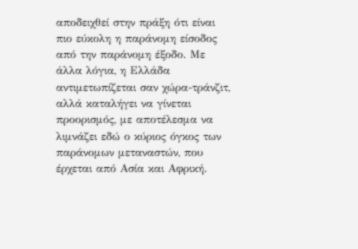αποδειχθεί στην πράξη ότι είναι πιο εύκολη η παράνομη είσοδος από την παράνομη έξοδο. Με άλλα λόγια, η Ελλάδα αντιμετωπίζεται σαν χώρα-τράνζιτ, αλλά καταλήγει να γίνεται προορισμός, με αποτέλεσμα να λιμνάζει εδώ ο κύριος όγκος των παράνομων μεταναστών, που έρχεται από Ασία και Αφρική.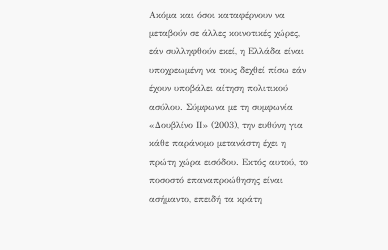Ακόμα και όσοι καταφέρνουν να μεταβούν σε άλλες κοινοτικές χώρες, εάν συλληφθούν εκεί, η Ελλάδα είναι υποχρεωμένη να τους δεχθεί πίσω εάν έχουν υποβάλει αίτηση πολιτικού ασύλου. Σύμφωνα με τη συμφωνία «Δουβλίνο ΙΙ» (2003), την ευθύνη για κάθε παράνομο μετανάστη έχει η πρώτη χώρα εισόδου. Εκτός αυτού, το ποσοστό επαναπροώθησης είναι ασήμαντο, επειδή τα κράτη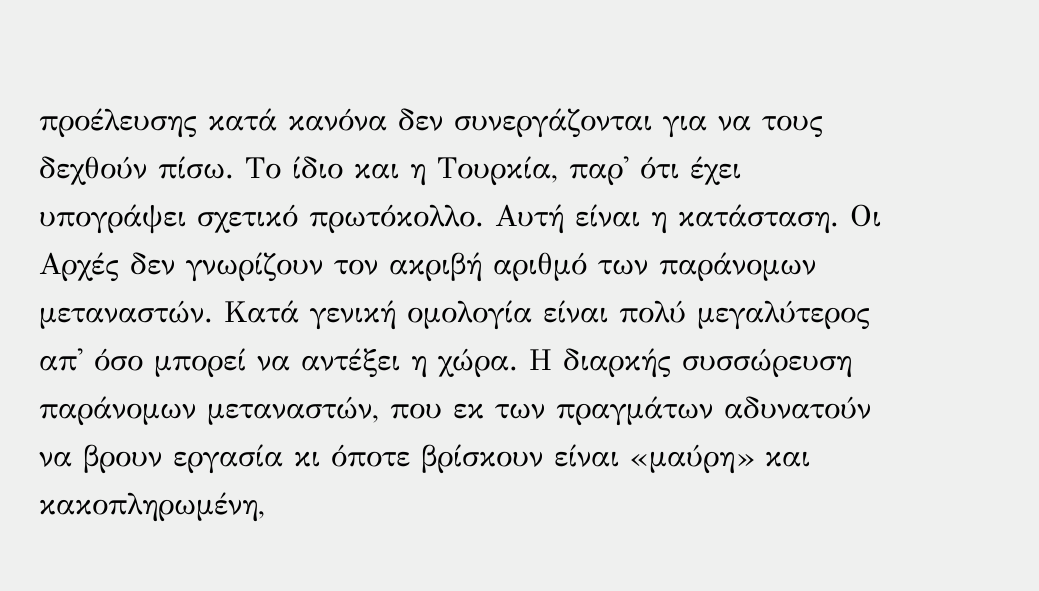προέλευσης κατά κανόνα δεν συνεργάζονται για να τους δεχθούν πίσω. Το ίδιο και η Τουρκία, παρ' ότι έχει υπογράψει σχετικό πρωτόκολλο. Αυτή είναι η κατάσταση. Οι Αρχές δεν γνωρίζουν τον ακριβή αριθμό των παράνομων μεταναστών. Κατά γενική ομολογία είναι πολύ μεγαλύτερος απ' όσο μπορεί να αντέξει η χώρα. Η διαρκής συσσώρευση παράνομων μεταναστών, που εκ των πραγμάτων αδυνατούν να βρουν εργασία κι όποτε βρίσκουν είναι «μαύρη» και κακοπληρωμένη,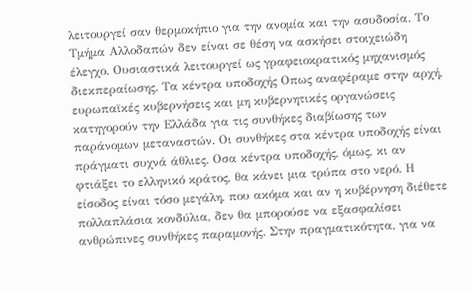λειτουργεί σαν θερμοκήπιο για την ανομία και την ασυδοσία. Το Τμήμα Αλλοδαπών δεν είναι σε θέση να ασκήσει στοιχειώδη έλεγχο. Ουσιαστικά λειτουργεί ως γραφειοκρατικός μηχανισμός διεκπεραίωσης. Τα κέντρα υποδοχής Οπως αναφέραμε στην αρχή, ευρωπαϊκές κυβερνήσεις και μη κυβερνητικές οργανώσεις κατηγορούν την Ελλάδα για τις συνθήκες διαβίωσης των παράνομων μεταναστών. Οι συνθήκες στα κέντρα υποδοχής είναι πράγματι συχνά άθλιες. Οσα κέντρα υποδοχής, όμως, κι αν φτιάξει το ελληνικό κράτος, θα κάνει μια τρύπα στο νερό. Η είσοδος είναι τόσο μεγάλη, που ακόμα και αν η κυβέρνηση διέθετε πολλαπλάσια κονδύλια, δεν θα μπορούσε να εξασφαλίσει ανθρώπινες συνθήκες παραμονής. Στην πραγματικότητα, για να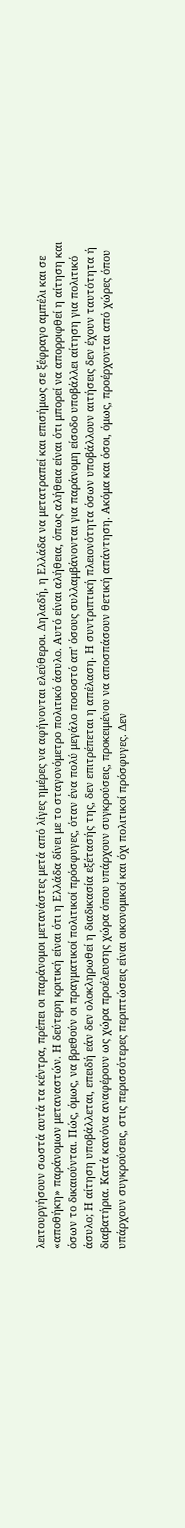λειτουργήσουν σωστά αυτά τα κέντρα, πρέπει οι παράνομοι μετανάστες μετά από λίγες ημέρες να αφήνονται ελεύθεροι. Δηλαδή, η Ελλάδα να μετατραπεί και επισήμως σε ξέφραγο αμπέλι και σε «αποθήκη» παράνομων μεταναστών. Η δεύτερη κριτική είναι ότι η Ελλάδα δίνει με το σταγονόμετρο πολιτικό άσυλο. Αυτό είναι αλήθεια, όπως αλήθεια είναι ότι μπορεί να απορριφθεί η αίτηση και όσων το δικαιούνται. Πώς, όμως, να βρεθούν οι πραγματικοί πολιτικοί πρόσφυγες, όταν ένα πολύ μεγάλο ποσοστό απ' όσους συλλαμβάνονται για παράνομη είσοδο υποβάλλει αίτηση για πολιτικό άσυλο; Η αίτηση υποβάλλεται, επειδή εάν δεν ολοκληρωθεί η διαδικασία εξέτασής της, δεν επιτρέπεται η απέλαση. Η συντριπτική πλειονότητα όσων υποβάλλουν αιτήσεις δεν έχουν ταυτότητα ή διαβατήρια. Κατά κανόνα αναφέρουν ως χώρα προέλευσης χώρα όπου υπάρχουν συγκρούσεις, προκειμένου να αποσπάσουν θετική απάντηση. Ακόμα και όσοι, όμως, προέρχονται από χώρες όπου υπάρχουν συγκρούσεις, στις περισσότερες περιπτώσεις είναι οικονομικοί και όχι πολιτικοί πρόσφυγες. Δεν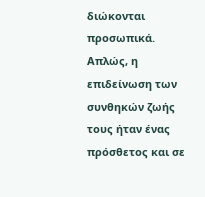διώκονται προσωπικά. Απλώς, η επιδείνωση των συνθηκών ζωής τους ήταν ένας πρόσθετος και σε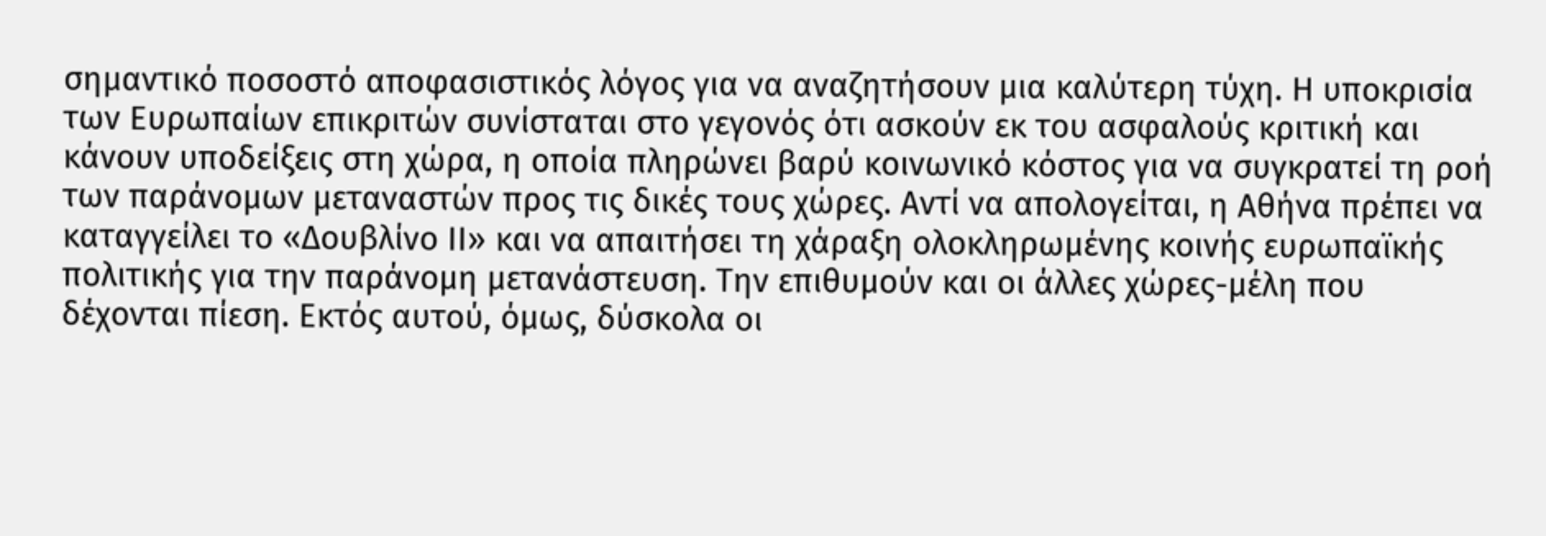σημαντικό ποσοστό αποφασιστικός λόγος για να αναζητήσουν μια καλύτερη τύχη. Η υποκρισία των Ευρωπαίων επικριτών συνίσταται στο γεγονός ότι ασκούν εκ του ασφαλούς κριτική και κάνουν υποδείξεις στη χώρα, η οποία πληρώνει βαρύ κοινωνικό κόστος για να συγκρατεί τη ροή των παράνομων μεταναστών προς τις δικές τους χώρες. Αντί να απολογείται, η Αθήνα πρέπει να καταγγείλει το «Δουβλίνο ΙΙ» και να απαιτήσει τη χάραξη ολοκληρωμένης κοινής ευρωπαϊκής πολιτικής για την παράνομη μετανάστευση. Την επιθυμούν και οι άλλες χώρες-μέλη που δέχονται πίεση. Εκτός αυτού, όμως, δύσκολα οι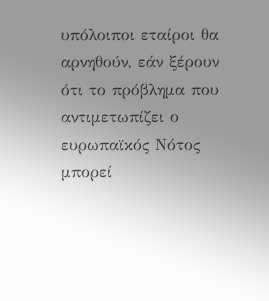υπόλοιποι εταίροι θα αρνηθούν, εάν ξέρουν ότι το πρόβλημα που αντιμετωπίζει ο ευρωπαϊκός Νότος μπορεί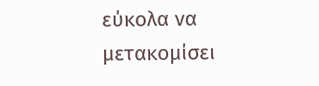εύκολα να μετακομίσει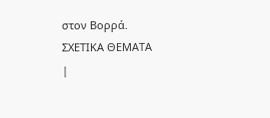στον Βορρά.
ΣXETIKA ΘEMATA
|